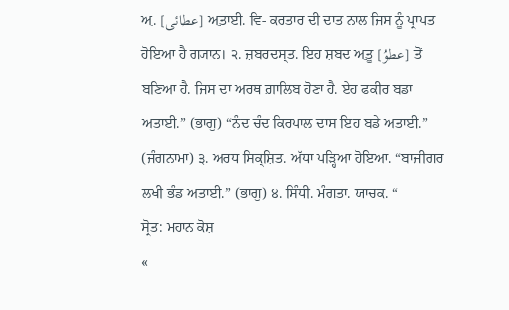ਅ਼. [عطائی] ਅ਼ਤ਼ਾਈ. ਵਿ- ਕਰਤਾਰ ਦੀ ਦਾਤ ਨਾਲ ਜਿਸ ਨੂੰ ਪ੍ਰਾਪਤ ਹੋਇਆ ਹੈ ਗ੍ਯਾਨ। ੨. ਜ਼ਬਰਦਸ੍ਤ. ਇਹ ਸ਼ਬਦ ਅ਼ਤ਼ੂ [عطوُ] ਤੋਂ ਬਣਿਆ ਹੈ. ਜਿਸ ਦਾ ਅਰਥ ਗ਼ਾਲਿਬ ਹੋਣਾ ਹੈ. ਏਹ ਫਕੀਰ ਬਡਾ ਅਤਾਈ.” (ਭਾਗੁ) “ਨੰਦ ਚੰਦ ਕਿਰਪਾਲ ਦਾਸ ਇਹ ਬਡੇ ਅਤਾਈ.” (ਜੰਗਨਾਮਾ) ੩. ਅਰਧ ਸਿਕ੍ਸ਼ਿਤ. ਅੱਧਾ ਪੜ੍ਹਿਆ ਹੋਇਆ. “ਬਾਜੀਗਰ ਲਖੀ ਭੰਡ ਅਤਾਈ.” (ਭਾਗੁ) ੪. ਸਿੰਧੀ. ਮੰਗਤਾ. ਯਾਚਕ. “
ਸ੍ਰੋਤ: ਮਹਾਨ ਕੋਸ਼
«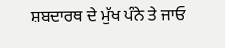ਸ਼ਬਦਾਰਥ ਦੇ ਮੁੱਖ ਪੰਨੇ ਤੇ ਜਾਓ